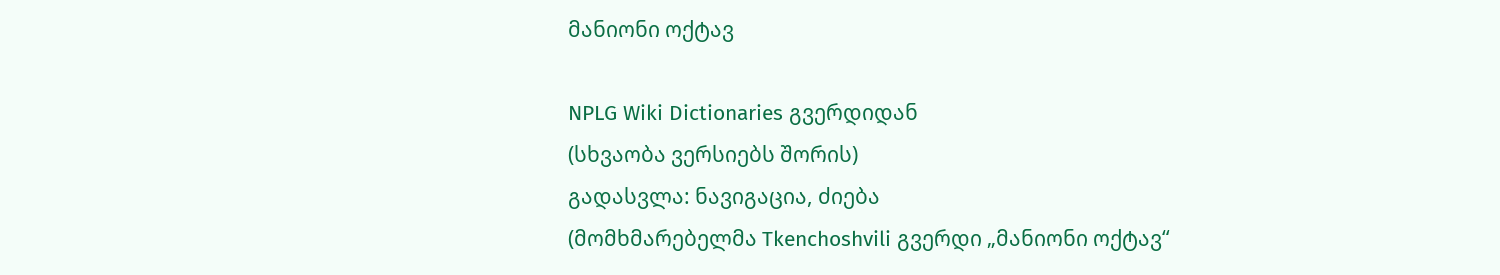მანიონი ოქტავ

NPLG Wiki Dictionaries გვერდიდან
(სხვაობა ვერსიებს შორის)
გადასვლა: ნავიგაცია, ძიება
(მომხმარებელმა Tkenchoshvili გვერდი „მანიონი ოქტავ“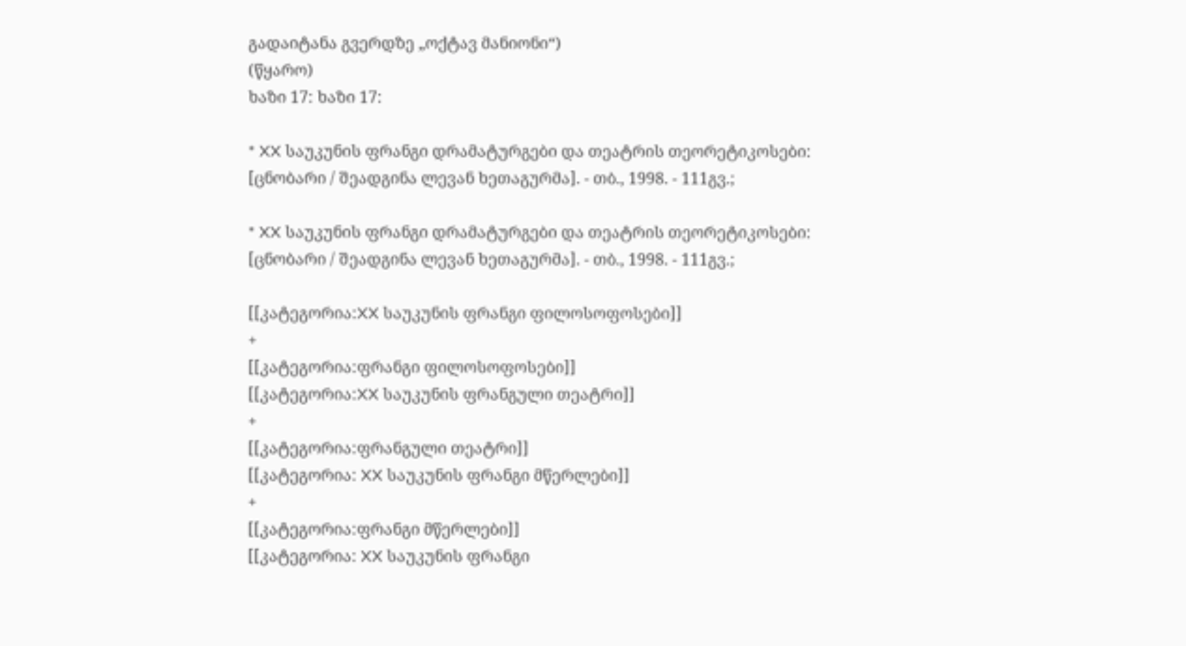გადაიტანა გვერდზე „ოქტავ მანიონი“)
(წყარო)
ხაზი 17: ხაზი 17:

* XX საუკუნის ფრანგი დრამატურგები და თეატრის თეორეტიკოსები: [ცნობარი / შეადგინა ლევან ხეთაგურმა]. - თბ., 1998. - 111გვ.;

* XX საუკუნის ფრანგი დრამატურგები და თეატრის თეორეტიკოსები: [ცნობარი / შეადგინა ლევან ხეთაგურმა]. - თბ., 1998. - 111გვ.;

[[კატეგორია:XX საუკუნის ფრანგი ფილოსოფოსები]]
+
[[კატეგორია:ფრანგი ფილოსოფოსები]]
[[კატეგორია:XX საუკუნის ფრანგული თეატრი]]
+
[[კატეგორია:ფრანგული თეატრი]]
[[კატეგორია: XX საუკუნის ფრანგი მწერლები]]
+
[[კატეგორია:ფრანგი მწერლები]]
[[კატეგორია: XX საუკუნის ფრანგი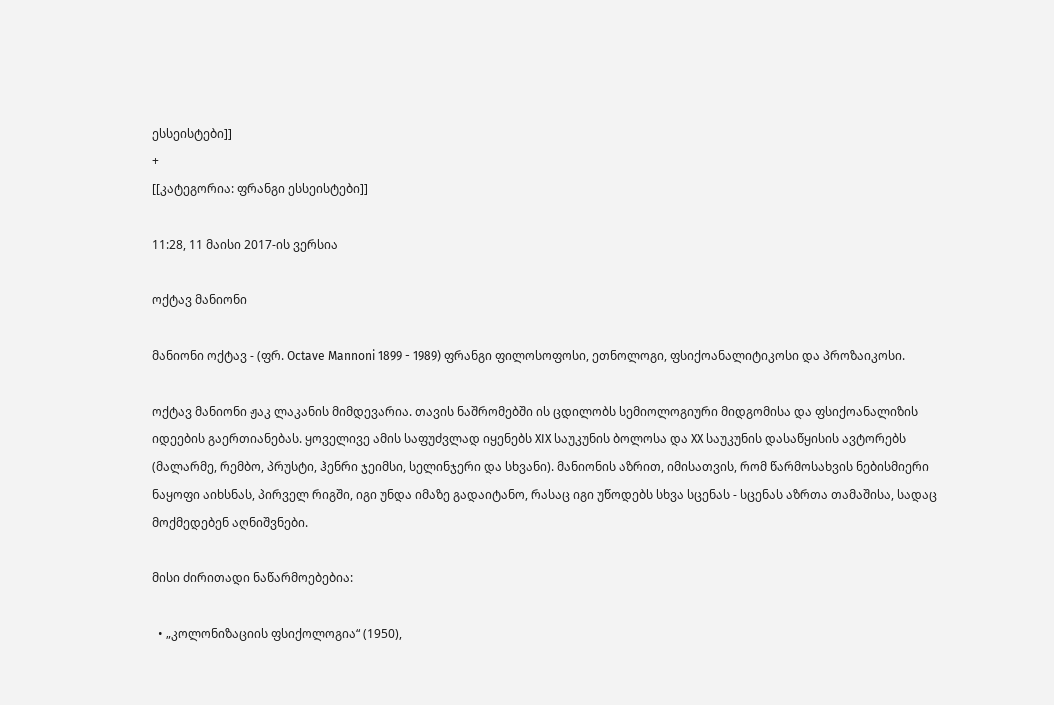ესსეისტები]]
+
[[კატეგორია: ფრანგი ესსეისტები]]

11:28, 11 მაისი 2017-ის ვერსია

ოქტავ მანიონი

მანიონი ოქტავ - (ფრ. Octave Mannoni 1899 - 1989) ფრანგი ფილოსოფოსი, ეთნოლოგი, ფსიქოანალიტიკოსი და პროზაიკოსი.

ოქტავ მანიონი ჟაკ ლაკანის მიმდევარია. თავის ნაშრომებში ის ცდილობს სემიოლოგიური მიდგომისა და ფსიქოანალიზის იდეების გაერთიანებას. ყოველივე ამის საფუძვლად იყენებს XIX საუკუნის ბოლოსა და XX საუკუნის დასაწყისის ავტორებს (მალარმე, რემბო, პრუსტი, ჰენრი ჯეიმსი, სელინჯერი და სხვანი). მანიონის აზრით, იმისათვის, რომ წარმოსახვის ნებისმიერი ნაყოფი აიხსნას, პირველ რიგში, იგი უნდა იმაზე გადაიტანო, რასაც იგი უწოდებს სხვა სცენას - სცენას აზრთა თამაშისა, სადაც მოქმედებენ აღნიშვნები.

მისი ძირითადი ნაწარმოებებია:

  • „კოლონიზაციის ფსიქოლოგია“ (1950),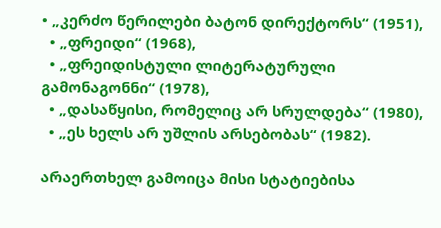• „კერძო წერილები ბატონ დირექტორს“ (1951),
  • „ფრეიდი“ (1968),
  • „ფრეიდისტული ლიტერატურული გამონაგონნი“ (1978),
  • „დასაწყისი, რომელიც არ სრულდება“ (1980),
  • „ეს ხელს არ უშლის არსებობას“ (1982).

არაერთხელ გამოიცა მისი სტატიებისა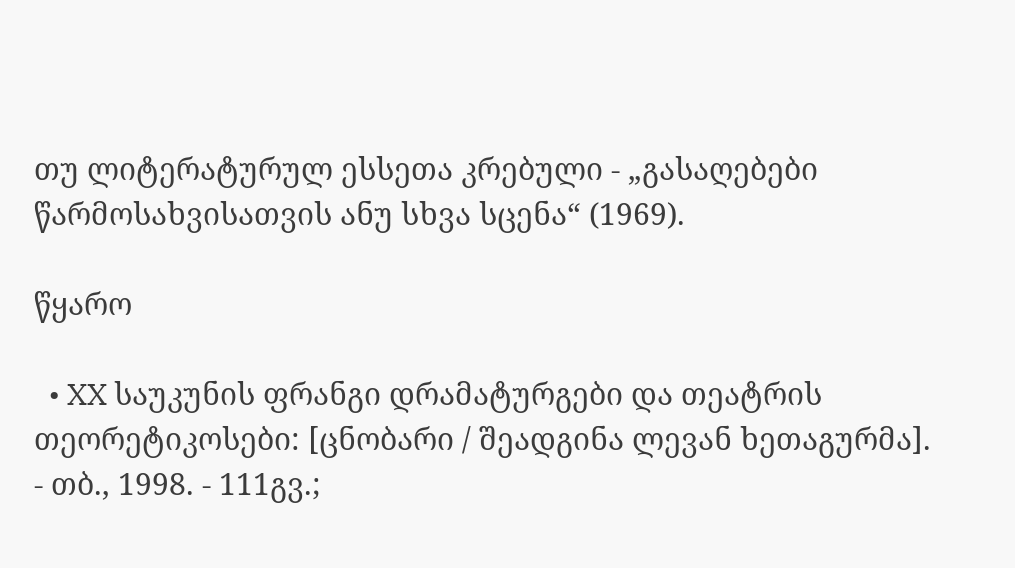თუ ლიტერატურულ ესსეთა კრებული - „გასაღებები წარმოსახვისათვის ანუ სხვა სცენა“ (1969).

წყარო

  • XX საუკუნის ფრანგი დრამატურგები და თეატრის თეორეტიკოსები: [ცნობარი / შეადგინა ლევან ხეთაგურმა]. - თბ., 1998. - 111გვ.;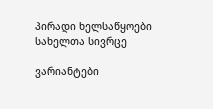პირადი ხელსაწყოები
სახელთა სივრცე

ვარიანტები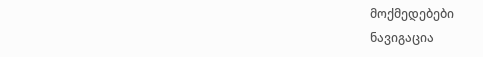მოქმედებები
ნავიგაცია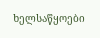ხელსაწყოები